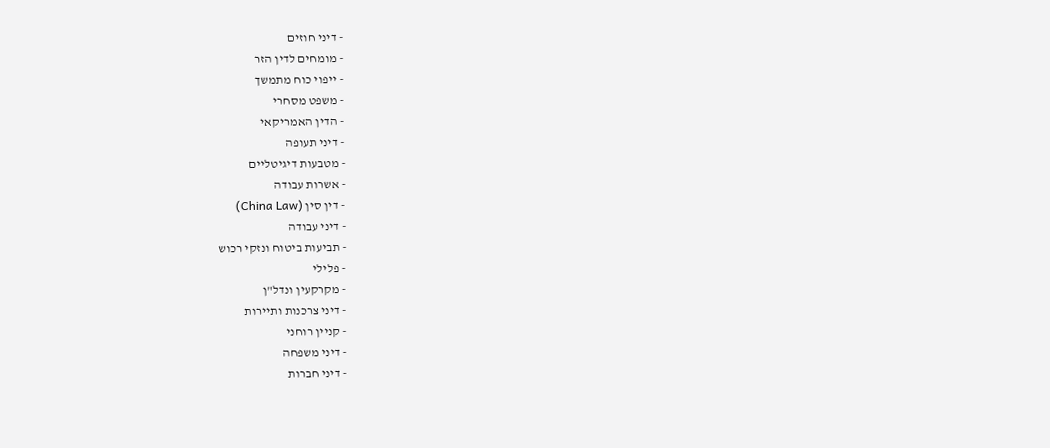- דיני חוזים
- מומחים לדין הזר
- ייפוי כוח מתמשך
- משפט מסחרי
- הדין האמריקאי
- דיני תעופה
- מטבעות דיגיטליים
- אשרות עבודה
- דין סין (China Law)
- דיני עבודה
- תביעות ביטוח ונזקי רכוש
- פלילי
- מקרקעין ונדל"ן
- דיני צרכנות ותיירות
- קניין רוחני
- דיני משפחה
- דיני חברות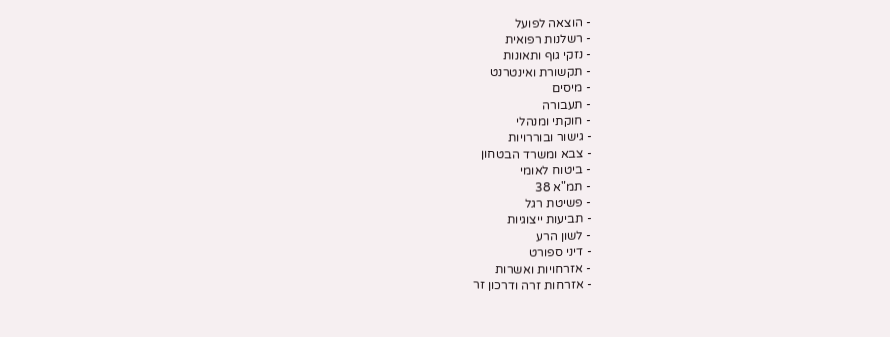- הוצאה לפועל
- רשלנות רפואית
- נזקי גוף ותאונות
- תקשורת ואינטרנט
- מיסים
- תעבורה
- חוקתי ומנהלי
- גישור ובוררויות
- צבא ומשרד הבטחון
- ביטוח לאומי
- תמ"א 38
- פשיטת רגל
- תביעות ייצוגיות
- לשון הרע
- דיני ספורט
- אזרחויות ואשרות
- אזרחות זרה ודרכון זר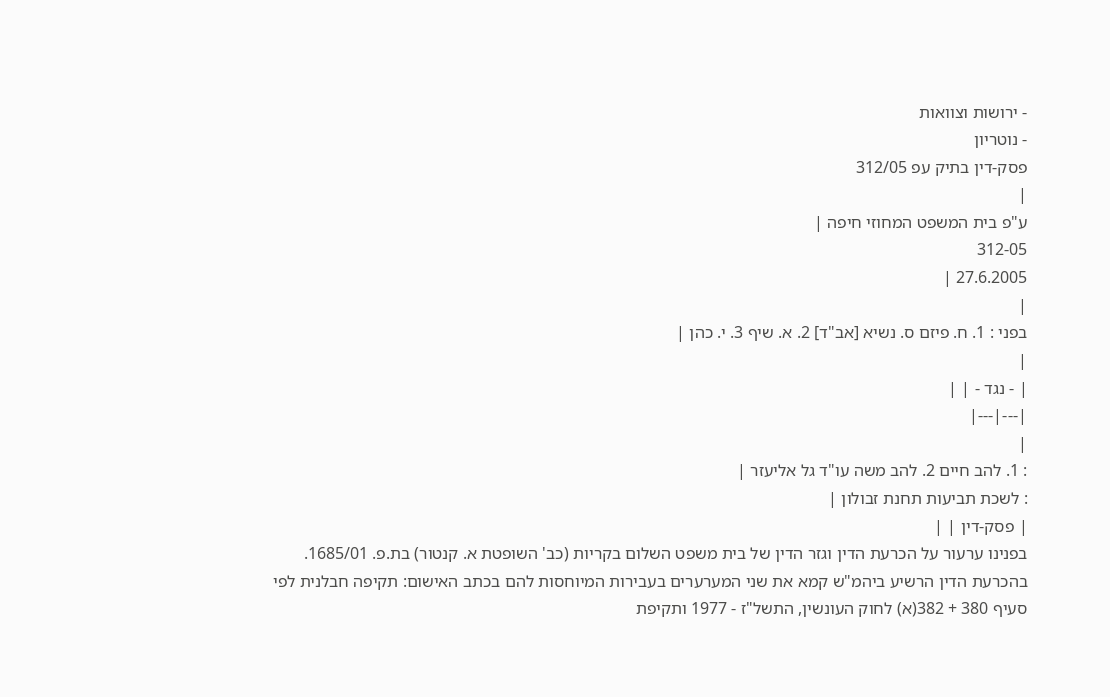- ירושות וצוואות
- נוטריון
פסק-דין בתיק עפ 312/05
|
ע"פ בית המשפט המחוזי חיפה |
312-05
27.6.2005 |
|
בפני : 1. ח. פיזם ס. נשיא [אב"ד] 2. א. שיף 3. י. כהן |
|
| - נגד - | |
|---|---|
|
: 1. להב חיים 2. להב משה עו"ד גל אליעזר |
: לשכת תביעות תחנת זבולון |
| פסק-דין | |
בפנינו ערעור על הכרעת הדין וגזר הדין של בית משפט השלום בקריות (כב' השופטת א. קנטור) בת.פ. 1685/01.
בהכרעת הדין הרשיע ביהמ"ש קמא את שני המערערים בעבירות המיוחסות להם בכתב האישום: תקיפה חבלנית לפי סעיף 380 + 382(א) לחוק העונשין, התשל"ז - 1977 ותקיפת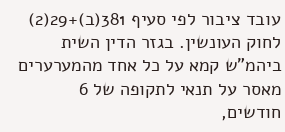עובד ציבור לפי סעיף 381(ב)+29(2) לחוק העונשין. בגזר הדין השית ביהמ"ש קמא על כל אחד מהמערערים מאסר על תנאי לתקופה של 6 חודשים,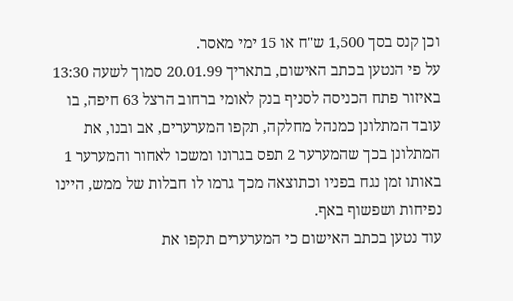וכן קנס בסך 1,500 ש"ח או 15 ימי מאסר.
על פי הנטען בכתב האישום, בתאריך 20.01.99 סמוך לשעה 13:30 באיזור פתח הכניסה לסניף בנק לאומי ברחוב הרצל 63 חיפה, בו עובד המתלונן כמנהל מחלקה, תקפו המערערים, אב ובנו, את המתלונן בכך שהמערער 2 תפס בגרונו ומשכו לאחור והמערער 1 באותו זמן נגח בפניו וכתוצאה מכך גרמו לו חבלות של ממש, היינו נפיחות ושפשוף באף.
עוד נטען בכתב האישום כי המערערים תקפו את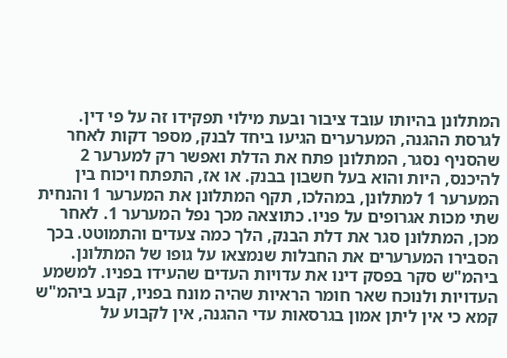המתלונן בהיותו עובד ציבור ובעת מילוי תפקידו זה על פי דין.
לגרסת ההגנה, המערערים הגיעו ביחד לבנק, מספר דקות לאחר שהסניף נסגר, המתלונן פתח את הדלת ואפשר רק למערער 2 להיכנס, היות והוא בעל חשבון בבנק. או אז, התפתח ויכוח בין המערער 1 למתלונן, במהלכו, תקף המתלונן את המערער 1 והנחית שתי מכות אגרופים על פניו. כתוצאה מכך נפל המערער 1. לאחר מכן, המתלונן סגר את דלת הבנק, הלך כמה צעדים והתמוטט. בכך הסבירו המערערים את החבלות שנמצאו על גופו של המתלונן.
ביהמ"ש סקר בפסק דינו את עדויות העדים שהעידו בפניו. למשמע העדויות ולנוכח שאר חומר הראיות שהיה מונח בפניו, קבע ביהמ"ש קמא כי אין ליתן אמון בגרסאות עדי ההגנה, אין לקבוע על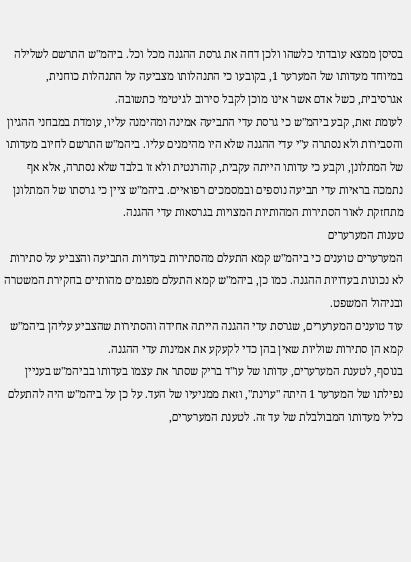בסיסן ממצא עובדתי כלשהו ולכן דחה את גרסת ההגנה מכל וכל. ביהמ"ש התרשם לשלילה במיוחד מעדותו של המערער 1, בקובעו כי התנהלותו מצביעה על התנהלות כוחנית, אגרסיבית, כשל אדם אשר אינו מוכן לקבל סירוב לגיטימי כתשובה.
לעומת זאת, קבע ביהמ"ש כי גרסת עדי התביעה אמינה ומהימנה עליו, עומדת במבחני ההגיון והסבירות ולא נסתרה ע"י עדי ההגנה שלא היו מהימנים עליו. ביהמ"ש התרשם לחיוב מעדותו של המתלונן, וקבע כי עדותו הייתה עקבית, קוהרנטית ולא זו בלבד שלא נסתרה, אלא אף נתמכה בראיות עדי תביעה נוספים ובמסמכים רפואיים. ביהמ"ש ציין כי גרסתו של המתלונן מתחזקת לאור הסתירות המהותיות המצויות בגרסאות עדי ההגנה.
טענות המערערים
המערערים טוענים כי ביהמ"ש קמא התעלם מהסתירות בעדויות התביעה והצביע על סתירות לא נכונות בעדויות ההגנה. כמו כן, ביהמ"ש קמא התעלם מפגמים מהותיים בחקירת המשטרה ובניהול המשפט.
עוד טוענים המערערים, שגרסת עדי ההגנה הייתה אחידה והסתירות שהצביע עליהן ביהמ"ש קמא הן סתירות שוליות שאין בהן כדי לקעקע את אמינות עדי ההגנה.
בנוסף, לטענת המערערים, עדותו של עו"ד בריק שסתר את עצמו בעדותו בביהמ"ש בעניין נפילתו של המערער 1 היתה "עוינת", וזאת ממניעיו של העד. על כן על ביהמ"ש היה להתעלם כליל מעדותו המבולבלת של עד זה. לטענת המערערים,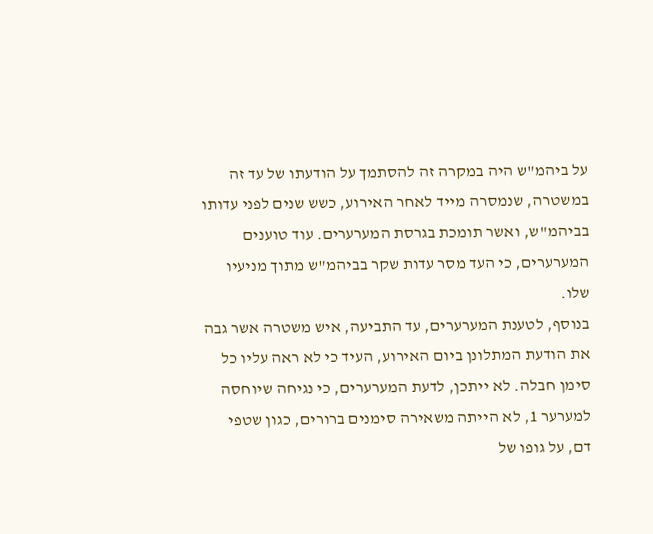על ביהמ"ש היה במקרה זה להסתמך על הודעתו של עד זה במשטרה, שנמסרה מייד לאחר האירוע, כשש שנים לפני עדותו בביהמ"ש, ואשר תומכת בגרסת המערערים. עוד טוענים המערערים, כי העד מסר עדות שקר בביהמ"ש מתוך מניעיו שלו.
בנוסף, לטענת המערערים, עד התביעה, איש משטרה אשר גבה את הודעת המתלונן ביום האירוע, העיד כי לא ראה עליו כל סימן חבלה. לא ייתכן, לדעת המערערים, כי נגיחה שיוחסה למערער 1, לא הייתה משאירה סימנים ברורים, כגון שטפי דם, על גופו של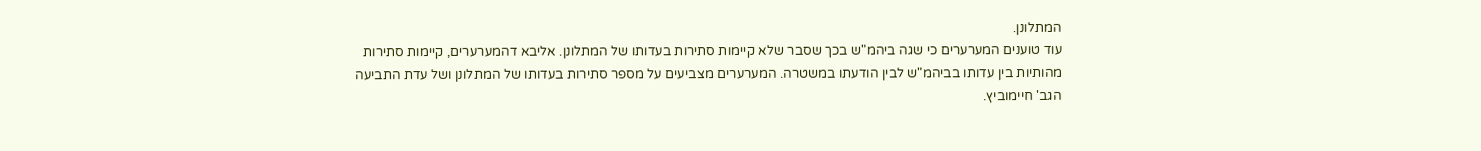המתלונן.
עוד טוענים המערערים כי שגה ביהמ"ש בכך שסבר שלא קיימות סתירות בעדותו של המתלונן. אליבא דהמערערים, קיימות סתירות מהותיות בין עדותו בביהמ"ש לבין הודעתו במשטרה. המערערים מצביעים על מספר סתירות בעדותו של המתלונן ושל עדת התביעה הגב' חיימוביץ.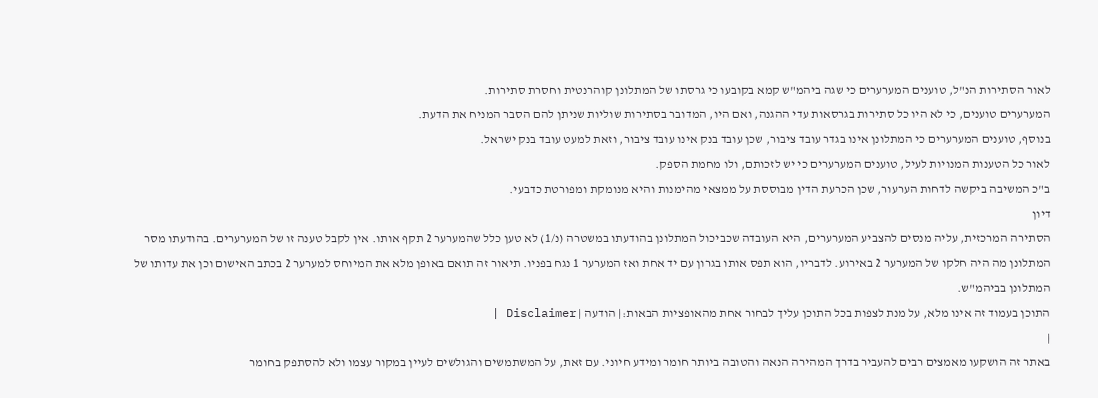לאור הסתירות הנ"ל, טוענים המערערים כי שגה ביהמ"ש קמא בקובעו כי גרסתו של המתלונן קוהרנטית וחסרת סתירות.
המערערים טוענים, כי לא היו כל סתירות בגרסאות עדי ההגנה, ואם היו, המדובר בסתירות שוליות שניתן להם הסבר המניח את הדעת.
בנוסף, טוענים המערערים כי המתלונן אינו בגדר עובד ציבור, שכן עובד בנק אינו עובד ציבור, וזאת למעט עובד בנק ישראל.
לאור כל הטענות המנויות לעיל, טוענים המערערים כי יש לזכותם, ולו מחמת הספק.
ב"כ המשיבה ביקשה לדחות הערעור, שכן הכרעת הדין מבוססת על ממצאי מהימנות והיא מנומקת ומפורטת כדבעי.
דיון
הסתירה המרכזית, עליה מנסים להצביע המערערים, היא העובדה שכביכול המתלונן בהודעתו במשטרה (נ/1) לא טען כלל שהמערער 2 תקף אותו. אין לקבל טענה זו של המערערים. בהודעתו מסר המתלונן מה היה חלקו של המערער 2 באירוע. לדבריו, הוא תפס אותו בגרון עם יד אחת ואז המערער 1 נגח בפניו. תיאור זה תואם באופן מלא את המיוחס למערער 2 בכתב האישום וכן את עדותו של המתלונן בביהמ"ש.
התוכן בעמוד זה אינו מלא, על מנת לצפות בכל התוכן עליך לבחור אחת מהאופציות הבאות:| הודעה | Disclaimer |
|
באתר זה הושקעו מאמצים רבים להעביר בדרך המהירה הנאה והטובה ביותר חומר ומידע חיוני. עם זאת, על המשתמשים והגולשים לעיין במקור עצמו ולא להסתפק בחומר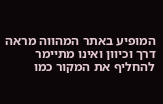המופיע באתר המהווה מראה דרך וכיוון ואינו מתיימר להחליף את המקור כמו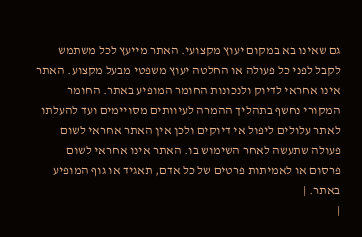גם שאינו בא במקום יעוץ מקצועי. האתר מייעץ לכל משתמש לקבל לפני כל פעולה או החלטה יעוץ משפטי מבעל מקצוע. האתר אינו אחראי לדיוק ולנכונות החומר המופיע באתר. החומר המקורי נחשף בתהליך ההמרה לעיוותים מסויימים ועד להעלתו לאתר עלולים ליפול אי דיוקים ולכן אין האתר אחראי לשום פעולה שתעשה לאחר השימוש בו. האתר אינו אחראי לשום פרסום או לאמיתות פרטים של כל אדם, תאגיד או גוף המופיע באתר. |
|